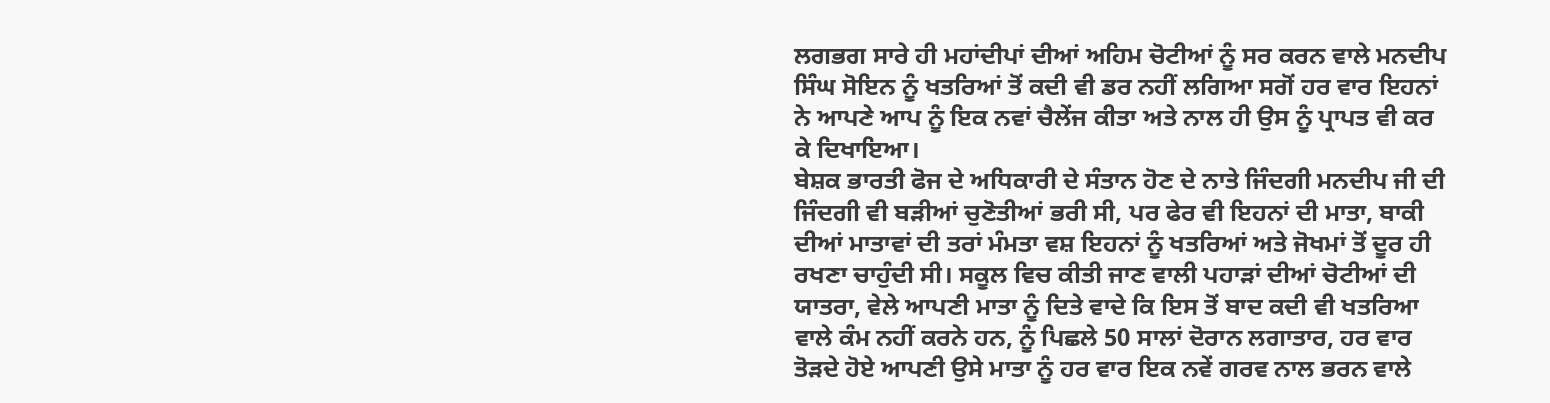ਲਗਭਗ ਸਾਰੇ ਹੀ ਮਹਾਂਦੀਪਾਂ ਦੀਆਂ ਅਹਿਮ ਚੋਟੀਆਂ ਨੂੰ ਸਰ ਕਰਨ ਵਾਲੇ ਮਨਦੀਪ ਸਿੰਘ ਸੋਇਨ ਨੂੰ ਖਤਰਿਆਂ ਤੋਂ ਕਦੀ ਵੀ ਡਰ ਨਹੀਂ ਲਗਿਆ ਸਗੋਂ ਹਰ ਵਾਰ ਇਹਨਾਂ ਨੇ ਆਪਣੇ ਆਪ ਨੂੰ ਇਕ ਨਵਾਂ ਚੈਲੇਂਜ ਕੀਤਾ ਅਤੇ ਨਾਲ ਹੀ ਉਸ ਨੂੰ ਪ੍ਰਾਪਤ ਵੀ ਕਰ ਕੇ ਦਿਖਾਇਆ।
ਬੇਸ਼ਕ ਭਾਰਤੀ ਫੋਜ ਦੇ ਅਧਿਕਾਰੀ ਦੇ ਸੰਤਾਨ ਹੋਣ ਦੇ ਨਾਤੇ ਜਿੰਦਗੀ ਮਨਦੀਪ ਜੀ ਦੀ ਜਿੰਦਗੀ ਵੀ ਬੜੀਆਂ ਚੁਣੋਤੀਆਂ ਭਰੀ ਸੀ, ਪਰ ਫੇਰ ਵੀ ਇਹਨਾਂ ਦੀ ਮਾਤਾ, ਬਾਕੀ ਦੀਆਂ ਮਾਤਾਵਾਂ ਦੀ ਤਰਾਂ ਮੰਮਤਾ ਵਸ਼ ਇਹਨਾਂ ਨੂੰ ਖਤਰਿਆਂ ਅਤੇ ਜੋਖਮਾਂ ਤੋਂ ਦੂਰ ਹੀ ਰਖਣਾ ਚਾਹੁੰਦੀ ਸੀ। ਸਕੂਲ ਵਿਚ ਕੀਤੀ ਜਾਣ ਵਾਲੀ ਪਹਾੜਾਂ ਦੀਆਂ ਚੋਟੀਆਂ ਦੀ ਯਾਤਰਾ, ਵੇਲੇ ਆਪਣੀ ਮਾਤਾ ਨੂੰ ਦਿਤੇ ਵਾਦੇ ਕਿ ਇਸ ਤੋਂ ਬਾਦ ਕਦੀ ਵੀ ਖਤਰਿਆ ਵਾਲੇ ਕੰਮ ਨਹੀਂ ਕਰਨੇ ਹਨ, ਨੂੰ ਪਿਛਲੇ 50 ਸਾਲਾਂ ਦੋਰਾਨ ਲਗਾਤਾਰ, ਹਰ ਵਾਰ ਤੋੜਦੇ ਹੋਏ ਆਪਣੀ ਉਸੇ ਮਾਤਾ ਨੂੰ ਹਰ ਵਾਰ ਇਕ ਨਵੇਂ ਗਰਵ ਨਾਲ ਭਰਨ ਵਾਲੇ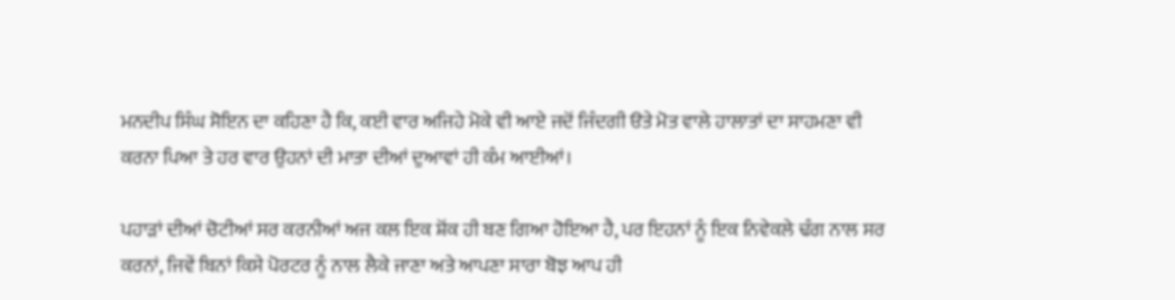ਮਨਦੀਪ ਸਿੰਘ ਸੋਇਨ ਦਾ ਕਹਿਣਾ ਹੈ ਕਿ, ਕਈ ਵਾਰ ਅਜਿਹੇ ਮੋਕੇ ਵੀ ਆਏ ਜਦੋਂ ਜਿੰਦਗੀ ੳਤੇ ਮੋਤ ਵਾਲੇ ਹਾਲਾਤਾਂ ਦਾ ਸਾਹਮਣਾ ਵੀ ਕਰਨਾ ਪਿਆ ਤੇ ਹਰ ਵਾਰ ਉਹਨਾਂ ਦੀ ਮਾਤਾ ਦੀਆਂ ਦੁਆਵਾਂ ਹੀ ਕੰਮ ਆਈਆਂ।

ਪਹਾੜਾਂ ਦੀਆਂ ਚੋਟੀਆਂ ਸਰ ਕਰਨੀਆਂ ਅਜ ਕਲ ਇਕ ਸ਼ੋਂਕ ਹੀ ਬਣ ਗਿਆ ਹੋਇਆ ਹੈ, ਪਰ ਇਹਨਾਂ ਨੂੰ ਇਕ ਨਿਵੇਕਲੇ ਢੰਗ ਨਾਲ ਸਰ ਕਰਨਾਂ, ਜਿਵੇਂ ਬਿਨਾਂ ਕਿਸੇ ਪੋਰਟਰ ਨੂੰ ਨਾਲ ਲੈਕੇ ਜਾਣਾ ਅਤੇ ਆਪਣਾ ਸਾਰਾ ਬੋਝ ਆਪ ਹੀ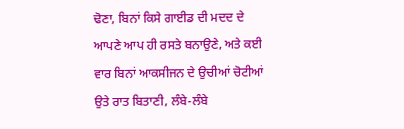ਢੋਣਾ, ਬਿਨਾਂ ਕਿਸੇ ਗਾਈਡ ਦੀ ਮਦਦ ਦੇ ਆਪਣੇ ਆਪ ਹੀ ਰਸਤੇ ਬਨਾਉਣੇ, ਅਤੇ ਕਈ ਵਾਰ ਬਿਨਾਂ ਆਕਸੀਜਨ ਦੇ ਉਚੀਆਂ ਚੋਟੀਆਂ ਉਤੇ ਰਾਤ ਬਿਤਾਣੀ, ਲੰਬੇ-ਲੰਬੇ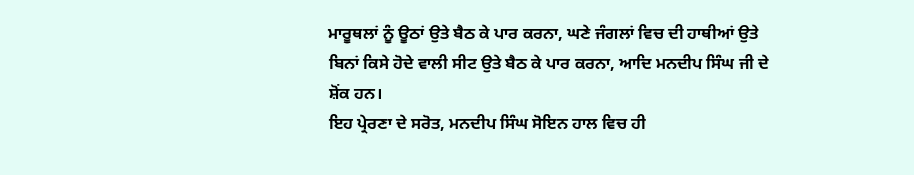ਮਾਰੂਥਲਾਂ ਨੂੰ ਊਠਾਂ ਉਤੇ ਬੈਠ ਕੇ ਪਾਰ ਕਰਨਾ, ਘਣੇ ਜੰਗਲਾਂ ਵਿਚ ਦੀ ਹਾਥੀਆਂ ਉਤੇ ਬਿਨਾਂ ਕਿਸੇ ਹੋਦੇ ਵਾਲੀ ਸੀਟ ਉਤੇ ਬੈਠ ਕੇ ਪਾਰ ਕਰਨਾ, ਆਦਿ ਮਨਦੀਪ ਸਿੰਘ ਜੀ ਦੇ ਸ਼ੋਂਕ ਹਨ।
ਇਹ ਪ੍ਰੇਰਣਾ ਦੇ ਸਰੋਤ, ਮਨਦੀਪ ਸਿੰਘ ਸੋਇਨ ਹਾਲ ਵਿਚ ਹੀ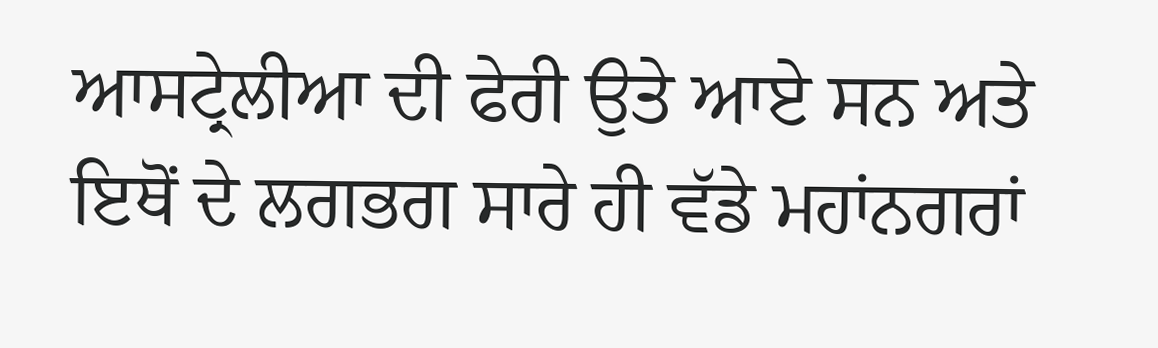ਆਸਟ੍ਰੇਲੀਆ ਦੀ ਫੇਰੀ ਉਤੇ ਆਏ ਸਨ ਅਤੇ ਇਥੋਂ ਦੇ ਲਗਭਗ ਸਾਰੇ ਹੀ ਵੱਡੇ ਮਹਾਂਨਗਰਾਂ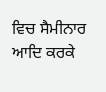ਵਿਚ ਸੈਮੀਨਾਰ ਆਦਿ ਕਰਕੇ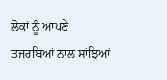ਲੋਕਾਂ ਨੂੰ ਆਪਣੇ ਤਜਰਬਿਆਂ ਨਾਲ ਸਾਂਝਿਆਂ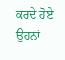ਕਰਦੇ ਹੋਏ ਉਹਨਾਂ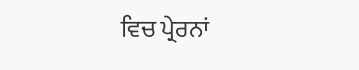ਵਿਚ ਪ੍ਰੇਰਨਾਂ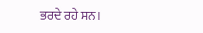ਭਰਦੇ ਰਹੇ ਸਨ।